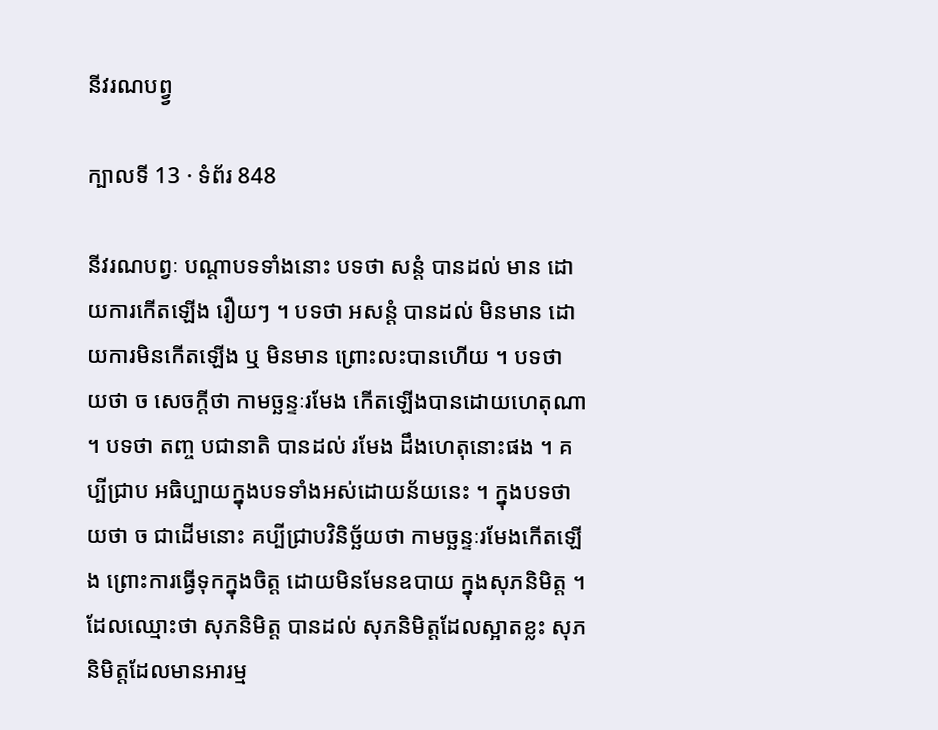នីវរណបព្វ្វ

ក្បាលទី 13 · ទំព័រ 848

នីវរណបព្វៈ បណ្តាបទទាំងនោះ បទថា សន្តំ បានដល់ មាន ដោយការកើតឡើង រឿយៗ ។ បទថា អសន្តំ បានដល់ មិនមាន ដោយការមិនកើតឡើង ឬ មិនមាន ព្រោះលះបានហើយ ។ បទថា យថា ច សេចក្តីថា កាមច្ឆន្ទៈរមែង កើតឡើងបានដោយហេតុណា ។ បទថា តញ្ច បជានាតិ បានដល់ រមែង ដឹងហេតុនោះផង ។ គប្បីជ្រាប អធិប្បាយក្នុងបទទាំងអស់ដោយន័យនេះ ។ ក្នុងបទថា យថា ច ជាដើមនោះ គប្បីជ្រាបវិនិច្ឆ័យថា កាមច្ឆន្ទៈរមែងកើតឡើង ព្រោះការធ្វើទុកក្នុងចិត្ត ដោយមិនមែនឧបាយ ក្នុងសុភនិមិត្ត ។ ដែលឈ្មោះថា សុភនិមិត្ត បានដល់ សុភនិមិត្តដែលស្អាតខ្លះ សុភនិមិត្តដែលមានអារម្ម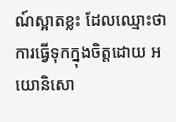ណ៍ស្អាតខ្លះ ដែលឈ្មោះថា ការធ្វើទុកក្នុងចិត្តដោយ អយោនិសោ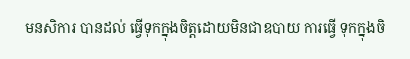មនសិការ បានដល់ ធ្វើទុកក្នុងចិត្តដោយមិនជាឧបាយ ការធ្វើ ទុកក្នុងចិ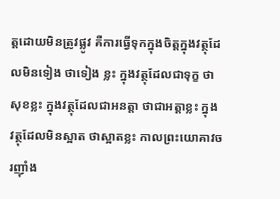ត្តដោយមិនត្រូវផ្លូវ គឺការធ្វើទុកក្នុងចិត្តក្នុងវត្ថុដែលមិនទៀង ថាទៀង ខ្លះ ក្នុងវត្ថុដែលជាទុក្ខ ថាសុខខ្លះ ក្នុងវត្ថុដែលជាអនត្តា ថាជាអត្តាខ្លះ ក្នុង វត្ថុដែលមិនស្អាត ថាស្អាតខ្លះ កាលព្រះយោគាវចរញ៉ាំង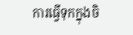ការធ្វើទុកក្នុងចិ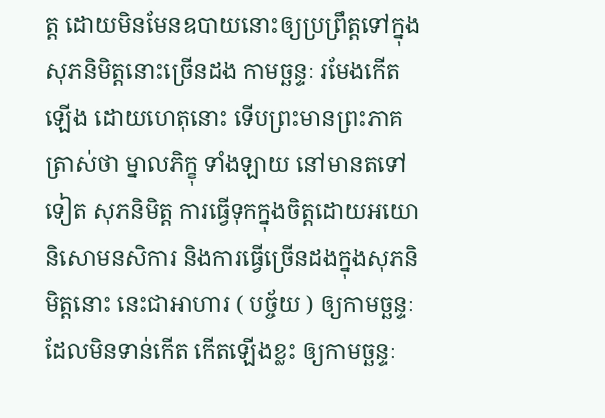ត្ត ដោយមិនមែនឧបាយនោះឲ្យប្រព្រឹត្តទៅក្នុងសុភនិមិត្តនោះច្រើនដង កាមច្ឆន្ទៈ រមែងកើតឡើង ដោយហេតុនោះ ទើបព្រះមានព្រះភាគត្រាស់ថា ម្នាលភិក្ខុ ទាំងឡាយ នៅមានតទៅទៀត សុភនិមិត្ត ការធ្វើទុកក្នុងចិត្តដោយអយោនិសោមនសិការ និងការធ្វើច្រើនដងក្នុងសុភនិមិត្តនោះ នេះជាអាហារ ( បច្ច័យ ) ឲ្យកាមច្ឆន្ទៈដែលមិនទាន់កើត កើតឡើងខ្លះ ឲ្យកាមច្ឆន្ទៈ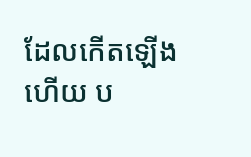ដែលកើតឡើង ហើយ ប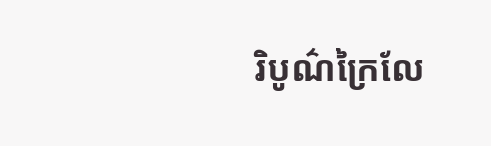រិបូណ៌ក្រៃលែ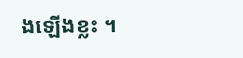ងឡើងខ្លះ ។